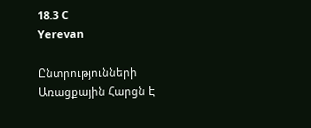18.3 C
Yerevan

Ընտրությունների Առացքային Հարցն Է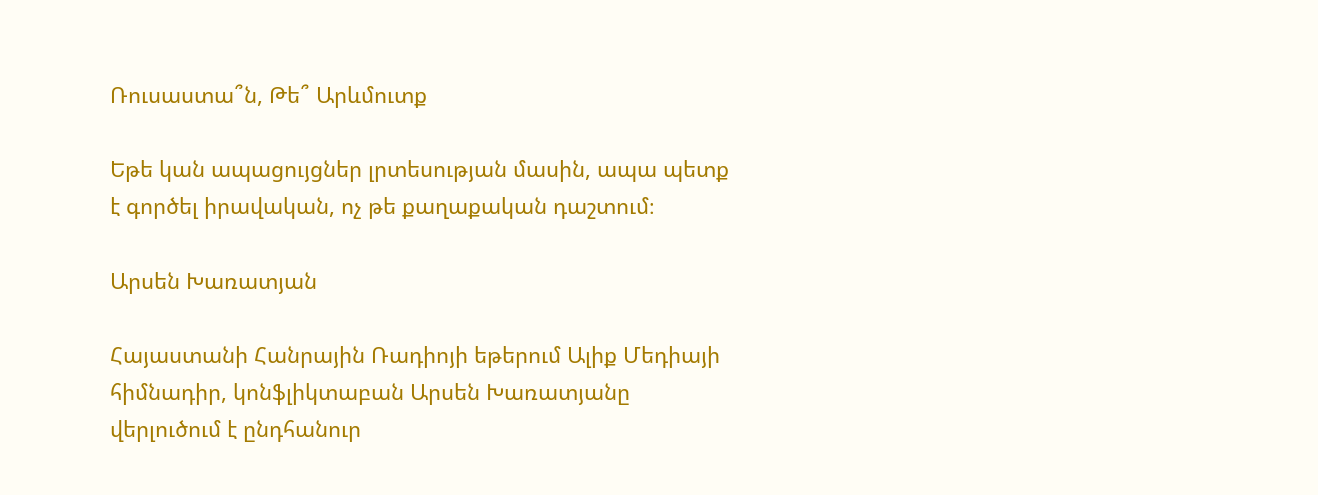Ռուսաստա՞ն, Թե՞ Արևմուտք

Եթե կան ապացույցներ լրտեսության մասին, ապա պետք է գործել իրավական, ոչ թե քաղաքական դաշտում։

Արսեն Խառատյան

Հայաստանի Հանրային Ռադիոյի եթերում Ալիք Մեդիայի հիմնադիր, կոնֆլիկտաբան Արսեն Խառատյանը վերլուծում է ընդհանուր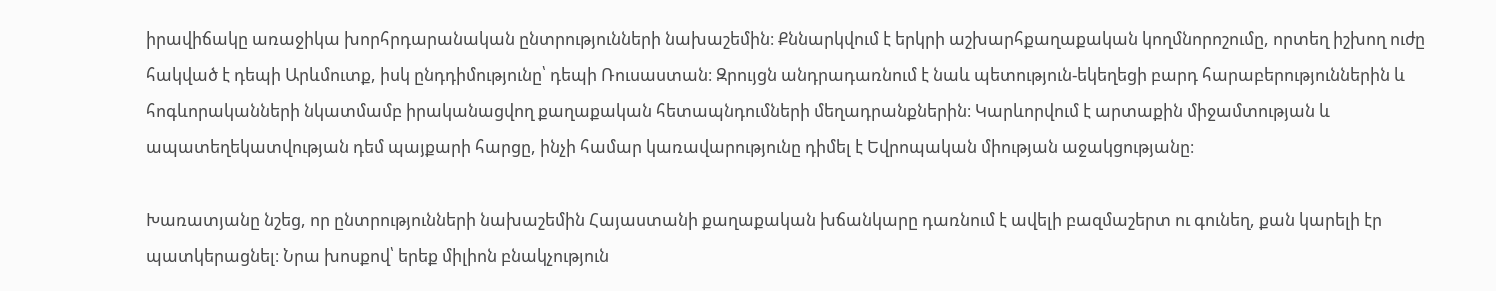իրավիճակը առաջիկա խորհրդարանական ընտրությունների նախաշեմին։ Քննարկվում է երկրի աշխարհքաղաքական կողմնորոշումը, որտեղ իշխող ուժը հակված է դեպի Արևմուտք, իսկ ընդդիմությունը՝ դեպի Ռուսաստան։ Զրույցն անդրադառնում է նաև պետություն-եկեղեցի բարդ հարաբերություններին և հոգևորականների նկատմամբ իրականացվող քաղաքական հետապնդումների մեղադրանքներին։ Կարևորվում է արտաքին միջամտության և ապատեղեկատվության դեմ պայքարի հարցը, ինչի համար կառավարությունը դիմել է Եվրոպական միության աջակցությանը։

Խառատյանը նշեց, որ ընտրությունների նախաշեմին Հայաստանի քաղաքական խճանկարը դառնում է ավելի բազմաշերտ ու գունեղ, քան կարելի էր պատկերացնել։ Նրա խոսքով՝ երեք միլիոն բնակչություն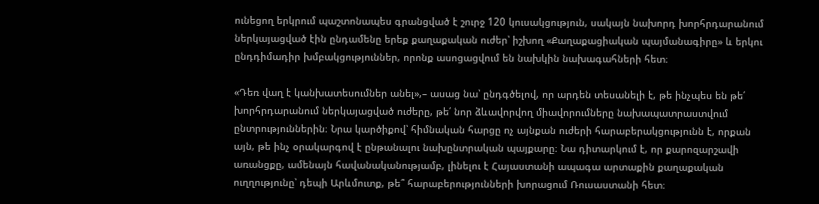ունեցող երկրում պաշտոնապես գրանցված է շուրջ 120 կուսակցություն, սակայն նախորդ խորհրդարանում ներկայացված էին ընդամենը երեք քաղաքական ուժեր՝ իշխող «Քաղաքացիական պայմանագիրը» և երկու ընդդիմադիր խմբակցություններ, որոնք ասոցացվում են նախկին նախագահների հետ։

«Դեռ վաղ է կանխատեսումներ անել»,– ասաց նա՝ ընդգծելով, որ արդեն տեսանելի է, թե ինչպես են թե՛ խորհրդարանում ներկայացված ուժերը, թե՛ նոր ձևավորվող միավորումները նախապատրաստվում ընտրություններին։ Նրա կարծիքով՝ հիմնական հարցը ոչ այնքան ուժերի հարաբերակցությունն է, որքան այն, թե ինչ օրակարգով է ընթանալու նախընտրական պայքարը։ Նա դիտարկում է, որ քարոզարշավի առանցքը, ամենայն հավանականությամբ, լինելու է Հայաստանի ապագա արտաքին քաղաքական ուղղությունը՝ դեպի Արևմուտք, թե՞ հարաբերությունների խորացում Ռուսաստանի հետ։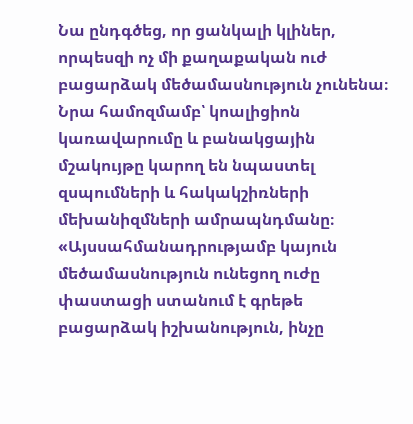Նա ընդգծեց, որ ցանկալի կլիներ, որպեսզի ոչ մի քաղաքական ուժ բացարձակ մեծամասնություն չունենա։ Նրա համոզմամբ՝ կոալիցիոն կառավարումը և բանակցային մշակույթը կարող են նպաստել զսպումների և հակակշիռների մեխանիզմների ամրապնդմանը։ «Այսսահմանադրությամբ կայուն մեծամասնություն ունեցող ուժը փաստացի ստանում է գրեթե բացարձակ իշխանություն, ինչը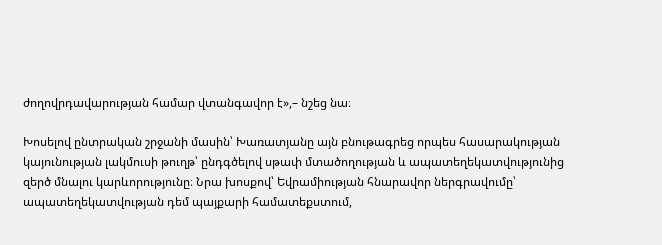ժողովրդավարության համար վտանգավոր է»,– նշեց նա։

Խոսելով ընտրական շրջանի մասին՝ Խառատյանը այն բնութագրեց որպես հասարակության կայունության լակմուսի թուղթ՝ ընդգծելով սթափ մտածողության և ապատեղեկատվությունից զերծ մնալու կարևորությունը։ Նրա խոսքով՝ Եվրամիության հնարավոր ներգրավումը՝ ապատեղեկատվության դեմ պայքարի համատեքստում,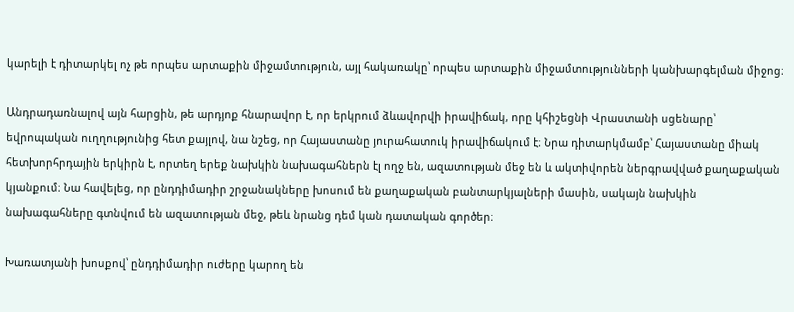կարելի է դիտարկել ոչ թե որպես արտաքին միջամտություն, այլ հակառակը՝ որպես արտաքին միջամտությունների կանխարգելման միջոց։

Անդրադառնալով այն հարցին, թե արդյոք հնարավոր է, որ երկրում ձևավորվի իրավիճակ, որը կհիշեցնի Վրաստանի սցենարը՝ եվրոպական ուղղությունից հետ քայլով, նա նշեց, որ Հայաստանը յուրահատուկ իրավիճակում է։ Նրա դիտարկմամբ՝ Հայաստանը միակ հետխորհրդային երկիրն է, որտեղ երեք նախկին նախագահներն էլ ողջ են, ազատության մեջ են և ակտիվորեն ներգրավված քաղաքական կյանքում։ Նա հավելեց, որ ընդդիմադիր շրջանակները խոսում են քաղաքական բանտարկյալների մասին, սակայն նախկին նախագահները գտնվում են ազատության մեջ, թեև նրանց դեմ կան դատական գործեր։

Խառատյանի խոսքով՝ ընդդիմադիր ուժերը կարող են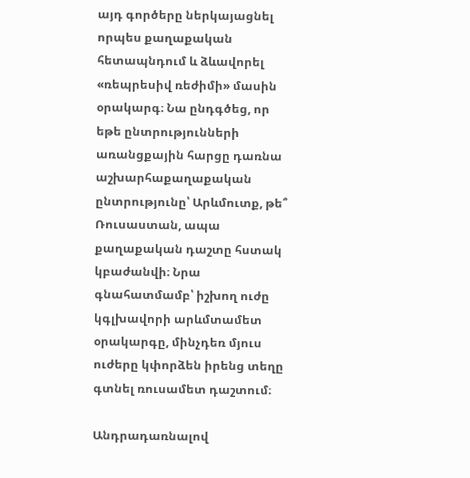այդ գործերը ներկայացնել որպես քաղաքական հետապնդում և ձևավորել «ռեպրեսիվ ռեժիմի» մասին օրակարգ։ Նա ընդգծեց, որ եթե ընտրությունների առանցքային հարցը դառնա աշխարհաքաղաքական ընտրությունը՝ Արևմուտք, թե՞ Ռուսաստան, ապա քաղաքական դաշտը հստակ կբաժանվի։ Նրա գնահատմամբ՝ իշխող ուժը կգլխավորի արևմտամետ օրակարգը, մինչդեռ մյուս ուժերը կփորձեն իրենց տեղը գտնել ռուսամետ դաշտում։

Անդրադառնալով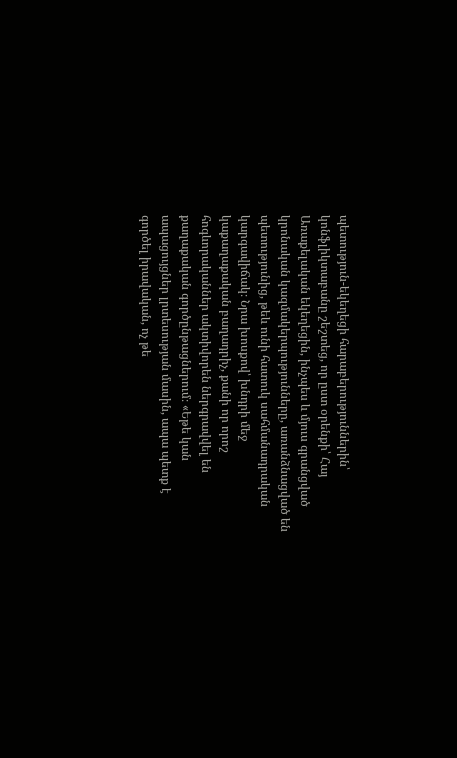պետություն-եկեղեցի հարաբերություններին՝ կոնֆլիկտաբանը շեշտեց, որ ըստ օրենքի՝ Հայ Առաքելական եկեղեցին, ինչպես և մյուս գրանցված կրոնական կազմակերպությունները, առանձնացված են պետությունից, թեև ունի հատուկ սահմանադրական կարգավիճակ։ Նրա խոսքով՝ խնդրի մեջ կաքաղաքական բաղադրիչ, քանի որ որոշ հոգևորականներ ակտիվորեն ներգրավվել են քաղաքական գործընթացներում։ «Եթե կան ապացույցներ լրտեսության մասին, ապա պետք է գործել իրավական, ոչ թե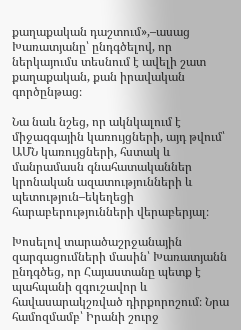քաղաքական դաշտում»,–ասաց Խառատյանը՝ ընդգծելով, որ ներկայումս տեսնում է ավելի շատ քաղաքական, քան իրավական գործընթաց։

Նա նաև նշեց, որ ակնկալում է միջազգային կառույցների, այդ թվում՝ ԱՄՆ կառույցների, հստակ և մանրամասն գնահատականներ կրոնական ազատությունների և պետություն–եկեղեցի հարաբերությունների վերաբերյալ։

Խոսելով տարածաշրջանային զարգացումների մասին՝ Խառատյանն ընդգծեց, որ Հայաստանը պետք է պահպանի զգուշավոր և հավասարակշռված դիրքորոշում։ Նրա համոզմամբ՝ Իրանի շուրջ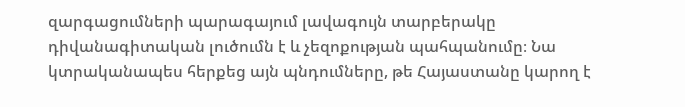զարգացումների պարագայում լավագույն տարբերակը դիվանագիտական լուծումն է և չեզոքության պահպանումը։ Նա կտրականապես հերքեց այն պնդումները, թե Հայաստանը կարող է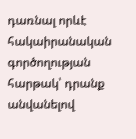դառնալ որևէ հակաիրանական գործողության հարթակ՝ դրանք անվանելով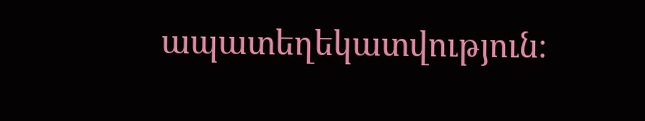ապատեղեկատվություն։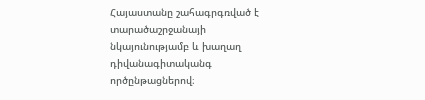Հայաստանը շահագրգռված է տարածաշրջանայի նկայունությամբ և խաղաղ դիվանագիտականգ ործընթացներով։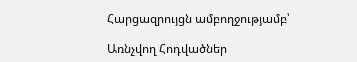Հարցազրույցն ամբողջությամբ՝

Առնչվող Հոդվածներ